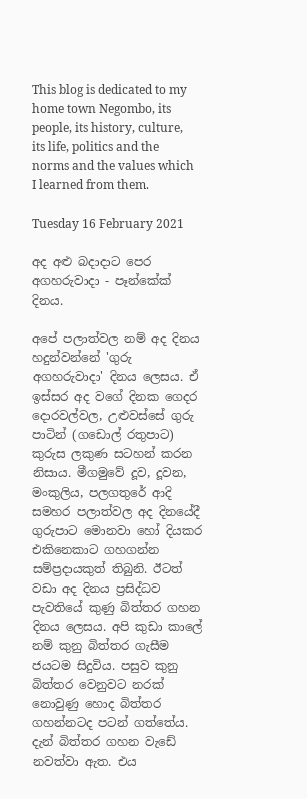This blog is dedicated to my home town Negombo, its people, its history, culture, its life, politics and the norms and the values which I learned from them.

Tuesday 16 February 2021

අද අළු බදාදාට පෙර අගහරුවාදා - පෑන්කේක් දිනය.

අපේ පලාත්වල නම් අද දිනය හදුන්වන්නේ 'ගුරු අගහරුවාදා' දිනය ලෙසය. ඒ ඉස්සර අද වගේ දිනක ගෙදර දොරවල්වල, උළුවස්සේ ගුරු පාටින් (ගඩොල් රතුපාට) කුරුස ලකුණ සටහන් කරන නිසාය. මීගමුවේ දූව, දූවන, මංකුලිය, පලගතුරේ ආදි සමහර පලාත්වල අද දිනයේදී ගුරුපාට මොනවා හෝ දියකර එකිනෙකාට ගහගන්න සම්ප්‍රදායකුත් තිබුනි. ඊටත් වඩා අද දිනය ප්‍රසිද්ධව පැවතියේ කුණු බිත්තර ගහන දිනය ලෙසය. අපි කුඩා කාලේ නම් කුනු බිත්තර ගැසීම ජයටම සිදුවිය. පසුව කුනු බිත්තර වෙනුවට නරක් නොවුණු හොද බිත්තර ගහන්නටද පටන් ගත්තේය. දැන් බිත්තර ගහන වැඩේ නවත්වා ඇත. එය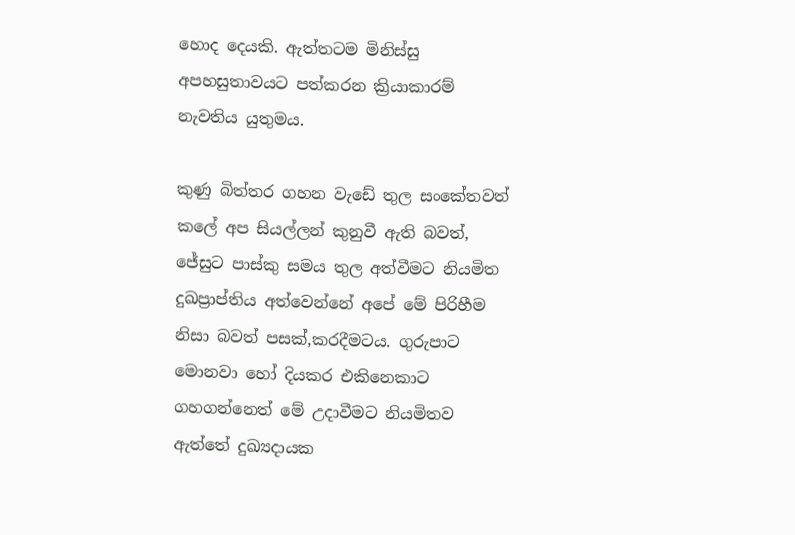හොද දෙයකි. ඇත්තටම මිනිස්සු අපහසුතාවයට පත්කරන ක්‍රියාකාරම් නැවතිය යුතුමය.

කුණු බිත්තර ගහන වැඩේ තුල සංකේතවත් කලේ අප සියල්ලන් කුනුවී ඇති බවත්, ජේසුට පාස්කු සමය තුල අත්වීමට නියමිත දුඛප්‍රාප්තිය අත්වෙන්නේ අපේ මේ පිරිහීම නිසා බවත් පසක්,කරදීමට‍ය. ගුරුපාට මොනවා හෝ දියකර එකිනෙකාට ගහගන්නෙත් මේ උදාවීමට නියමිතව ඇත්තේ දුඛ්‍යදායක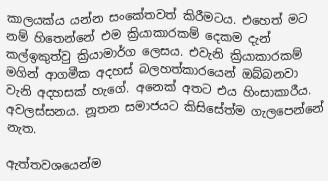කාලයක්ය යන්න සංකේතවත් කිරීමටය. එහෙත් මට නම් හිතෙන්නේ එම ක්‍රියාකාරකම් දෙකම දැන් කල්ඉකුත්වු ක්‍රියාමාර්ග ලෙසය. එවැනි ක්‍රියාකාරකම් මගින් ආගමීක අදහස් බලහත්කාරයෙන් ඔබ්බනවා වැනි අදහසක් හැගේ. අනෙක් අතට එය හිංසාකාරීය. අවලස්සනය. නූතන සමාජයට කිසිසේත්ම ගැලපෙන්නේ නැත.

ඇත්තවශයෙන්ම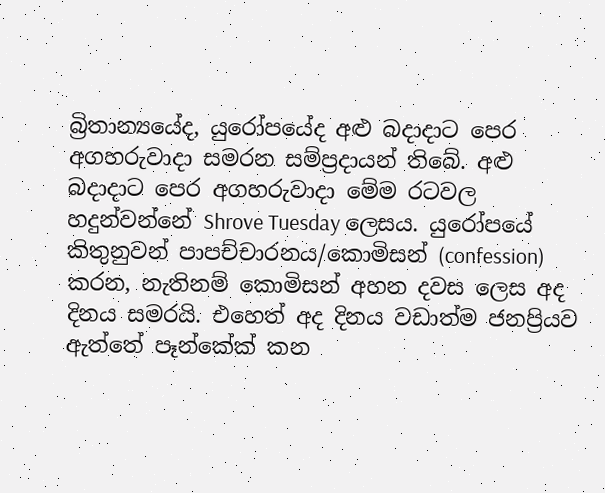බ්‍රිතාන්‍යයේද, යුරෝපයේද අළු බදාදාට පෙර අගහරුවාදා සමරන සම්ප්‍රදායන් තිබේ. අළු බදාදාට පෙර අගහරුවාදා මේම රටවල හදුන්වන්නේ Shrove Tuesday ලෙසය. යුරෝපයේ කිතුනුවන් පාපච්චාරනය/කොමිසන් (confession) කරන, නැතිනම් කොමිසන් අහන දවස ලෙස අද දිනය සමරයි. එහෙත් අද දිනය වඩාත්ම ජනප්‍රියව ඇත්තේ පෑන්කේක් කන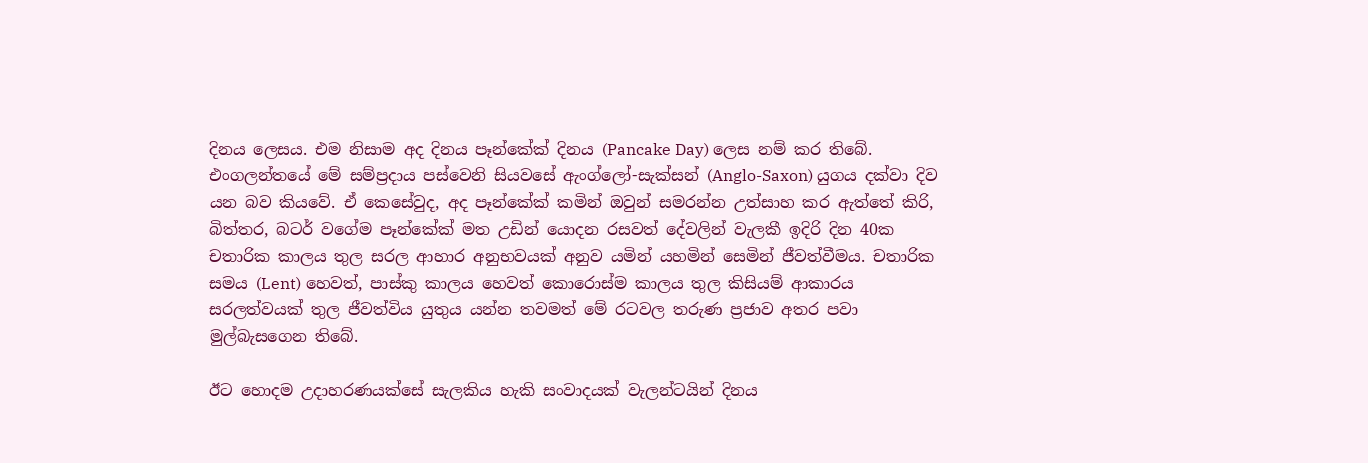දිනය ලෙසය. එම නිසාම අද දිනය පෑන්කේක් දිනය (Pancake Day) ලෙස නම් කර තිබේ. එංගලන්තයේ මේ සම්ප්‍රදාය පස්වෙනි සියවසේ ඇංග්ලෝ-සැක්සන් (Anglo-Saxon) යුගය දක්වා දිව යන බව කියවේ. ඒ කෙසේවුද, අද පෑන්කේක් කමින් ඔවුන් සමරන්න උත්සාහ කර ඇත්තේ කිරි, බිත්‍තර, බටර් වගේම පෑන්කේක් මත උඩින් යොදන රසවත් දේවලින් වැලකී ඉදිරි දින 40ක චතාරික කාලය තුල සරල ආහාර අනුභවයක් අනුව යමින් යහමින් සෙමින් ජීවත්වීමය. චතාරික සමය (Lent) හෙවත්, පාස්කු කාලය හෙවත් කොරොස්ම කාලය තුල කිසියම් ආකාරය සරලත්වයක් තුල ජීවත්විය යුතුය යන්න තවමත් මේ රටවල තරුණ ප්‍රජාව අතර පවා මුල්බැසගෙන තිබේ.

ඊට හොදම උදාහරණයක්සේ සැලකිය හැකි සංවාදයක් වැලන්ටයින් දිනය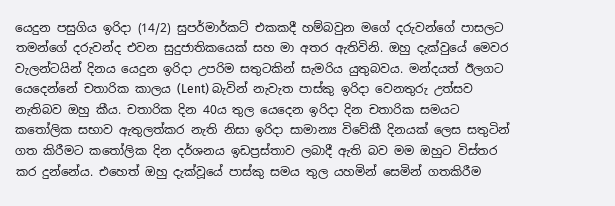යෙදුන පසුගිය ඉරිදා (14/2) සුපර්මාර්කට් එකකදී හම්බවුන මගේ දරුවන්ගේ පාසලට තමන්ගේ දරුවන්ද එවන සුදුජාතිකයෙක් සහ මා අතර ඇතිවිනි. ඔහු දැක්වුයේ මෙවර වැලන්ටයින් දිනය යෙදුන ඉරිදා උපරිම සතුටකින් සැමරිය යුතුබවය. මන්දයත් ඊලගට යෙදෙන්නේ චතාරික කාලය (Lent) බැවින් නැවැත පාස්කු ඉරිදා වෙනතුරු උත්සව නැතිබව ඔහු කීය. චතාරික දින 40ය තුල යෙදෙන ඉරිදා දින චතාරික සමයට කතෝලික සභාව ඇතුලත්කර නැති නිසා ඉරිදා සාමාන්‍ය විවේකී දිනයක් ලෙස සතුටින් ගත කිරීමට කතෝලික දින දර්ශනය ඉඩප්‍රස්තාව ලබාදී ඇති බව මම ඔහුට විස්තර කර දුන්නේය. එහෙත් ඔහු දැක්වූයේ පාස්කු සමය තුල යහමින් සෙමින් ගතකිරීම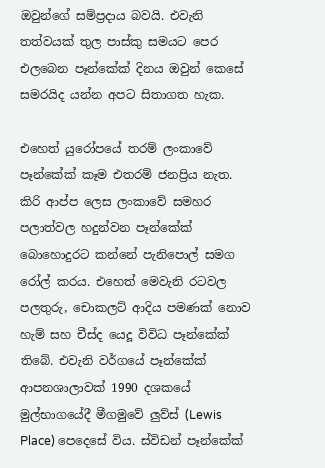ඔවුන්ගේ සම්ප්‍රදාය බවයි. එවැනි තත්වයක් තුල පාස්කු සමයට පෙර එලබෙන පෑන්කේක් දිනය ඔවුන් කෙසේ සමරයිද යන්න අපට සිතාගත හැක.

එහෙත් යුරෝපයේ තරම් ලංකාවේ පෑන්කේක් කෑම එතරම් ජනප්‍රිය නැත. කිරි ආප්ප ලෙස ලංකාවේ සමහර පලාත්වල හදුන්වන පෑන්කේක් බොහොදුරට කන්නේ පැනිපොල් සමග රෝල් කරය. එහෙත් මෙවැනි රටවල පලතුරු, චොකලට් ආදිය පමණක් නොව හැම් සහ චීස්ද යෙදූ විවිධ පෑන්කේක් තිබේ. එවැනි වර්ගයේ පෑන්කේක් ආපනශාලාවක් 1990 දශකයේ මුල්භාගයේදී මීගමුවේ ලුව්ස් (Lewis Place) පෙදෙසේ විය. ස්විඩන් පෑන්කේක්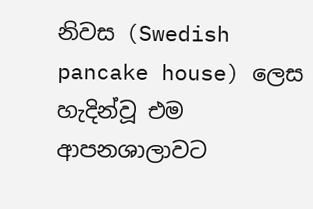නිවස (Swedish pancake house) ලෙස හැදින්වූ එම ආපනශාලාවට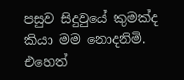පසුව සිදුවුයේ කුමක්ද කියා මම නොදනිමි. එහෙත්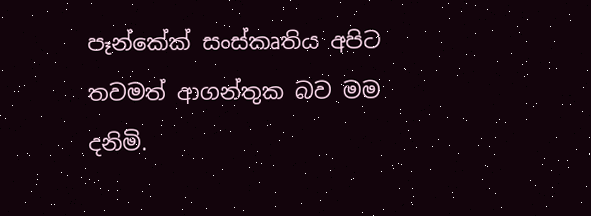පෑන්කේක් සංස්කෘතිය අපිට තවමත් ආගන්තුක බව මම දනිමි.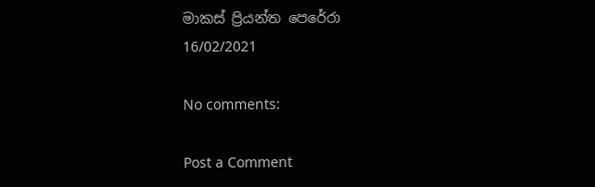මාකස් ප්‍රියන්ත පෙරේරා
16/02/2021

No comments:

Post a Comment